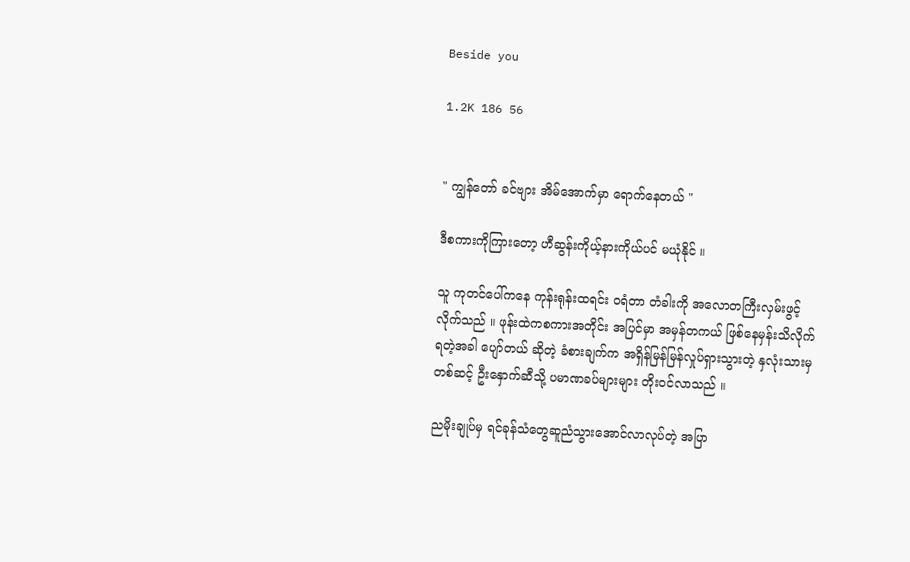Beside you

1.2K 186 56


" ကျွန်တော် ခင်ဗျား အိမ်အောက်မှာ ရောက်နေတယ် "

ဒီစကားကိုကြားတော့ ဟီဆွန်းကိုယ့်နားကိုယ်ပင် မယုံနိုင် ။

သူ ကုတင်ပေါ်ကနေ ကုန်းရုန်းထရင်း ဝရံတာ တံခါးကို အလောတကြီးလှမ်းဖွင့်လိုက်သည် ။ ဖုန်းထဲကစကားအတိုင်း အပြင်မှာ အမှန်တကယ် ဖြစ်နေမှန်းသိလိုက်ရတဲ့အခါ ပျော်တယ် ဆိုတဲ့ ခံစားချက်က အရှိန်မြန်မြန်လှုပ်ရှားသွားတဲ့ နှလုံးသားမှတစ်ဆင့် ဦးနှောက်ဆီသို့ ပမာဏခပ်များများ တိုးဝင်လာသည် ။

ညမိုးချုပ်မှ ရင်ခုန်သံတွေဆူညံသွားအောင်လာလုပ်တဲ့ အပြာ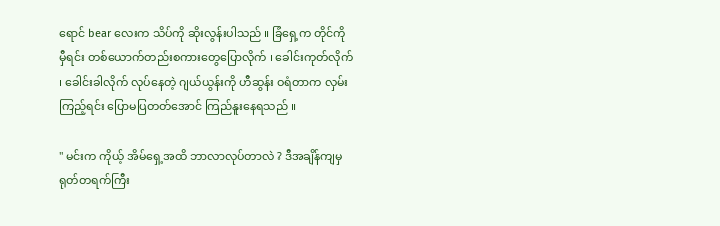ရောင် bear လေးက သိပ်ကို ဆိုးလွန်းပါသည် ။ ခြံရှေ့က တိုင်ကို မှီရင်း တစ်ယောက်တည်းစကားတွေပြောလိုက် ၊ ခေါင်းကုတ်လိုက် ၊ ခေါင်းခါလိုက် လုပ်နေတဲ့ ဂျယ်ယွန်းကို ဟီဆွန်း ဝရံတာက လှမ်းကြည့်ရင်း ပြောမပြတတ်အောင် ကြည်နူးနေရသည် ။

" မင်းက ကိုယ့် အိမ်ရှေ့အထိ ဘာလာလုပ်တာလဲ ? ဒီအချိန်ကျမှ ရုတ်တရက်ကြီး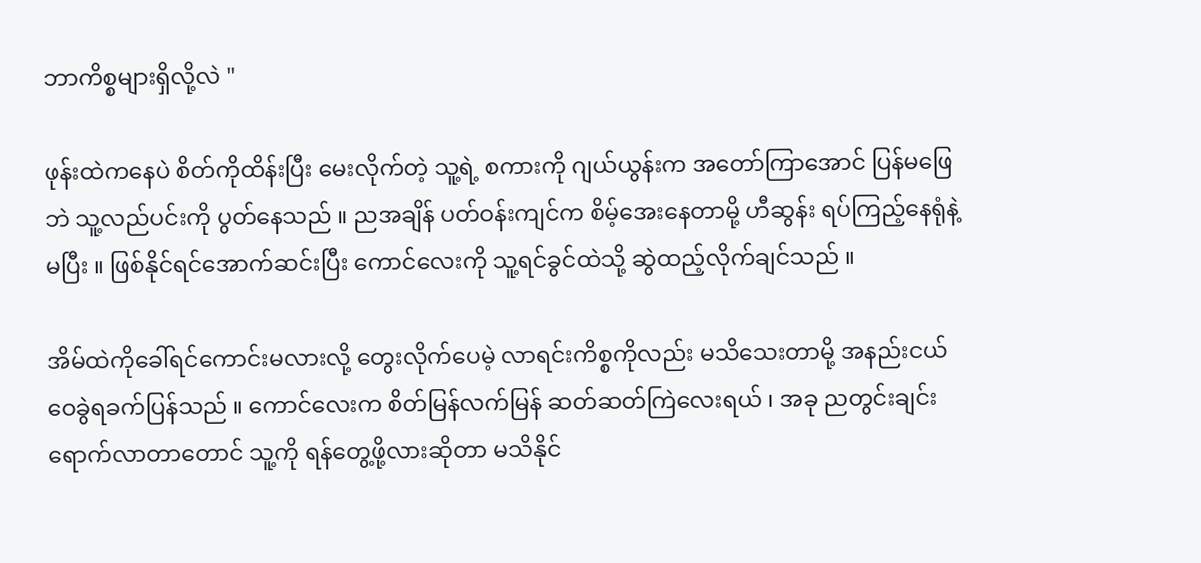ဘာကိစ္စများရှိလို့လဲ "

ဖုန်းထဲကနေပဲ စိတ်ကိုထိန်းပြီး မေးလိုက်တဲ့ သူ့ရဲ့ စကားကို ဂျယ်ယွန်းက အတော်ကြာအောင် ပြန်မဖြေဘဲ သူ့လည်ပင်းကို ပွတ်နေသည် ။ ညအချိန် ပတ်ဝန်းကျင်က စိမ့်အေးနေတာမို့ ဟီဆွန်း ရပ်ကြည့်နေရုံနဲ့ မပြီး ။ ဖြစ်နိုင်ရင်အောက်ဆင်းပြီး ကောင်လေးကို သူ့ရင်ခွင်ထဲသို့ ဆွဲထည့်လိုက်ချင်သည် ။

အိမ်ထဲကိုခေါ်ရင်ကောင်းမလားလို့ တွေးလိုက်ပေမဲ့ လာရင်းကိစ္စကိုလည်း မသိသေးတာမို့ အနည်းငယ် ဝေခွဲရခက်ပြန်သည် ။ ကောင်လေးက စိတ်မြန်လက်မြန် ဆတ်ဆတ်ကြဲလေးရယ် ၊ အခု ညတွင်းချင်းရောက်လာတာတောင် သူ့ကို ရန်တွေ့ဖို့လားဆိုတာ မသိနိုင်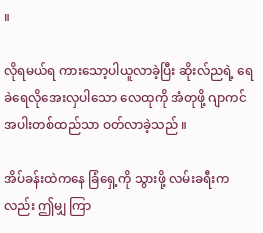။

လိုရမယ်ရ ကားသော့ပါယူလာခဲ့ပြီး ဆိုးလ်ညရဲ့ ရေခဲရေလိုအေးလှပါသော လေထုကို အံတုဖို့ ဂျာကင်အပါးတစ်ထည်သာ ဝတ်လာခဲ့သည် ။

အိပ်ခန်းထဲကနေ ခြံရှေ့ကို သွားဖို့ လမ်းခရီးကလည်း ဤမျှ ကြာ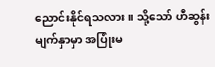ညောင်းနိုင်ရသလား ။ သို့သော် ဟီဆွန်း မျက်နှာမှာ အပြုံးမ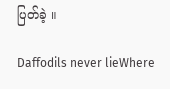ပြတ်ခဲ့ ။

Daffodils never lieWhere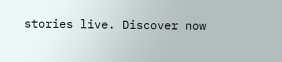stories live. Discover now